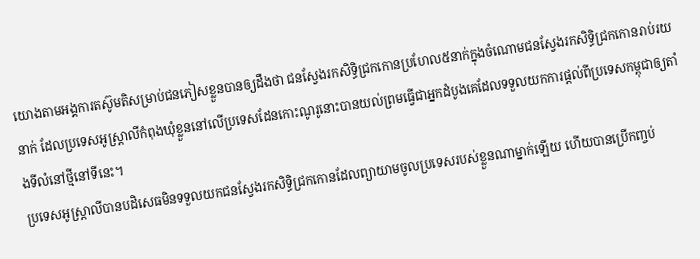យោងតាមអង្គការតស៊ូមតិសម្រាប់ជនភៀសខ្លួនបានឲ្យដឹងថា ជនស្វែងរកសិទ្ធិជ្រកកោនប្រហែល៥នាក់ក្នុងចំណោមជនស្វែងរកសិទ្ធិជ្រកកោនរាប់រយនាក់ ដែលប្រទេសអូស្ត្រាលីកំពុងឃុំខ្លួននៅលើប្រទេសដែនកោះណូរូនោះបានយល់ព្រមធ្វើជាអ្នកដំបូងគេដែលទទួលយកការផ្តល់ពីប្រទេសកម្ពុជាឲ្យតាំងទីលំនៅថ្មីនៅទីនេះ។
ប្រទេសអូស្ត្រាលីបានបដិសេធមិនទទួលយកជនស្វែងរកសិទ្ធិជ្រកកោនដែលព្យាយាមចូលប្រទេសរបស់ខ្លួនណាម្នាក់ឡើយ ហើយបានប្រើកញ្ចប់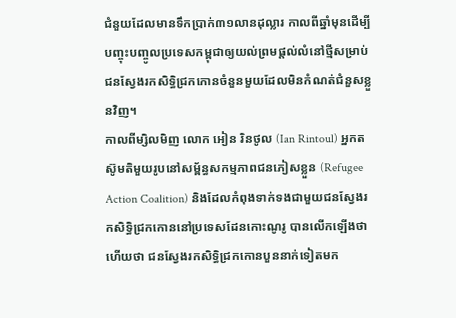ជំនួយដែលមានទឹកប្រាក់៣១លានដុល្លារ កាលពីឆ្នាំមុនដើម្បី បញ្ចុះបញ្ចូលប្រទេសកម្ពុជាឲ្យយល់ព្រមផ្តល់លំនៅថ្មីសម្រាប់ជនស្វែងរកសិទ្ធិជ្រកកោនចំនួនមួយដែលមិនកំណត់ជំនួសខ្លួនវិញ។
កាលពីម្សិលមិញ លោក អៀន រិនថូល (Ian Rintoul) អ្នកតស៊ូមតិមួយរូបនៅសម្ព័ន្ធសកម្មភាពជនភៀសខ្លួន (Refugee Action Coalition) និងដែលកំពុងទាក់ទងជាមួយជនស្វែងរកសិទ្ធិជ្រកកោននៅប្រទេសដែនកោះណូរូ បានលើកឡើងថា ហើយថា ជនស្វែងរកសិទ្ធិជ្រកកោនបួននាក់ទៀតមក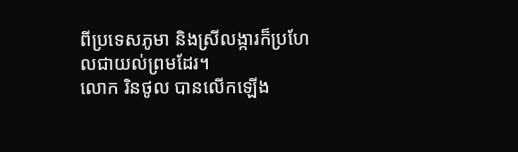ពីប្រទេសភូមា និងស្រីលង្ការក៏ប្រហែលជាយល់ព្រមដែរ។
លោក រិនថូល បានលើកឡើង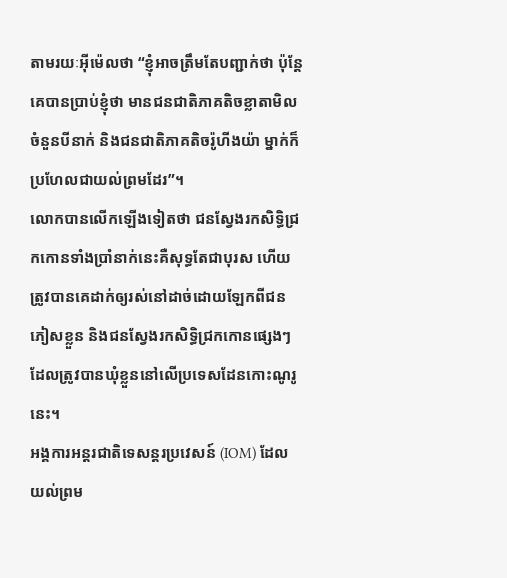តាមរយៈអុីម៉េលថា “ខ្ញុំអាចត្រឹមតែបញ្ជាក់ថា ប៉ុន្តែ គេបានប្រាប់ខ្ញុំថា មានជនជាតិភាគតិចខ្លាតាមិលចំនួនបីនាក់ និងជនជាតិភាគតិចរ៉ូហីងយ៉ា ម្នាក់ក៏ប្រហែលជាយល់ព្រមដែរ”។
លោកបានលើកឡើងទៀតថា ជនស្វែងរកសិទ្ធិជ្រកកោនទាំងប្រាំនាក់នេះគឺសុទ្ធតែជាបុរស ហើយត្រូវបានគេដាក់ឲ្យរស់នៅដាច់ដោយឡែកពីជនភៀសខ្លួន និងជនស្វែងរកសិទ្ធិជ្រកកោនផ្សេងៗដែលត្រូវបានឃុំខ្លួននៅលើប្រទេសដែនកោះណូរូនេះ។
អង្គការអន្តរជាតិទេសន្តរប្រវេសន៍ (IOM) ដែលយល់ព្រម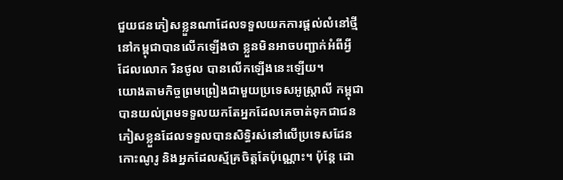ជួយជនភៀសខ្លួនណាដែលទទួលយកការផ្តល់លំនៅថ្មីនៅកម្ពុជាបានលើកឡើងថា ខ្លួនមិនអាចបញ្ជាក់អំពីអ្វីដែលលោក រិនថូល បានលើកឡើងនេះឡើយ។
យោងតាមកិច្ចព្រមព្រៀងជាមួយប្រទេសអូស្ត្រាលី កម្ពុជាបានយល់ព្រមទទួលយកតែអ្នកដែលគេចាត់ទុកជាជនភៀសខ្លួនដែលទទួលបានសិទ្ធិរស់នៅលើប្រទេសដែនកោះណូរូ និងអ្នកដែលស្ម័គ្រចិត្តតែប៉ុណ្ណោះ។ ប៉ុន្តែ ដោ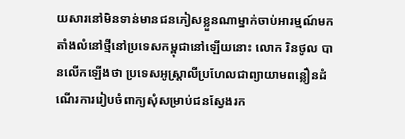យសារនៅមិនទាន់មានជនភៀសខ្លួនណាម្នាក់ចាប់អារម្មណ៍មកតាំងលំនៅថ្មីនៅប្រទេសកម្ពុជានៅឡើយនោះ លោក រិនថូល បានលើកឡើងថា ប្រទេសអូស្ត្រាលីប្រហែលជាព្យាយាមពន្លឿនដំណើរការរៀបចំពាក្យសុំសម្រាប់ជនស្វែងរក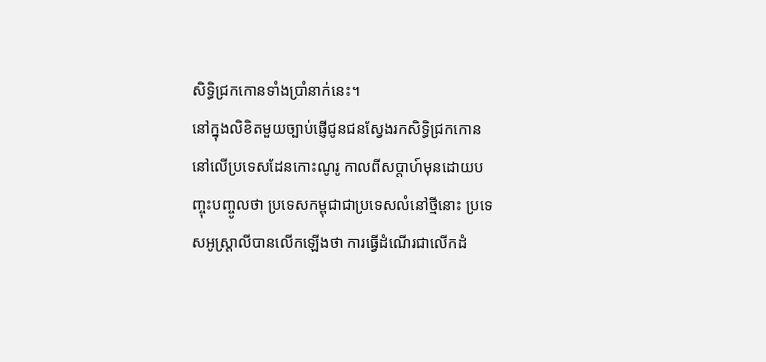សិទ្ធិជ្រកកោនទាំងប្រាំនាក់នេះ។
នៅក្នុងលិខិតមួយច្បាប់ផ្ញើជូនជនស្វែងរកសិទ្ធិជ្រកកោននៅលើប្រទេសដែនកោះណូរូ កាលពីសប្តាហ៍មុនដោយបញ្ចុះបញ្ចូលថា ប្រទេសកម្ពុជាជាប្រទេសលំនៅថ្មីនោះ ប្រទេសអូស្ត្រាលីបានលើកឡើងថា ការធ្វើដំណើរជាលើកដំ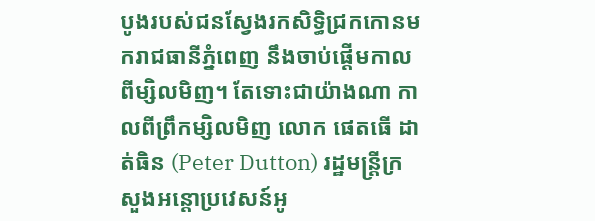បូងរបស់ជនស្វែងរកសិទ្ធិជ្រកកោនមករាជធានីភ្នំពេញ នឹងចាប់ផ្តើមកាលពីម្សិលមិញ។ តែទោះជាយ៉ាងណា កាលពីព្រឹកម្សិលមិញ លោក ផេតធើ ដាត់ធិន (Peter Dutton) រដ្ឋមន្ត្រីក្រសួងអន្តោប្រវេសន៍អូ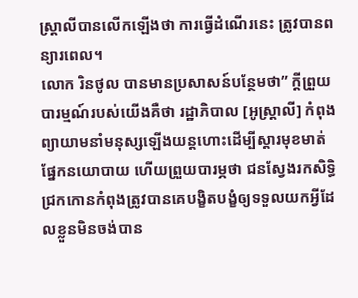ស្ត្រាលីបានលើកឡើងថា ការធ្វើដំណើរនេះ ត្រូវបានពន្យារពេល។
លោក រិនថូល បានមានប្រសាសន៍បន្ថែមថា” ក្តីព្រួយបារម្មណ៍របស់យើងគឺថា រដ្ឋាភិបាល [អូស្ត្រាលី] កំពុងព្យាយាមនាំមនុស្សឡើងយន្តហោះដើម្បីស្តារមុខមាត់ផ្នែកនយោបាយ ហើយព្រួយបារម្ភថា ជនស្វែងរកសិទ្ធិជ្រកកោនកំពុងត្រូវបានគេបង្ខិតបង្ខំឲ្យទទួលយកអ្វីដែលខ្លួនមិនចង់បាន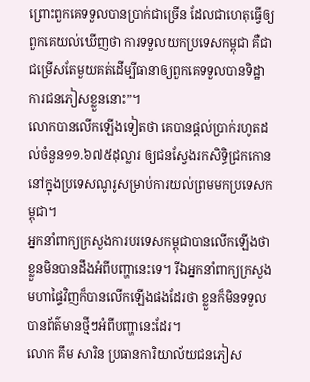ព្រោះពួកគេទទួលបានប្រាក់ជាច្រើន ដែលជាហេតុធ្វើឲ្យពួកគេយល់ឃើញថា ការទទួលយកប្រទេសកម្ពុជា គឺជាជម្រើសតែមួយគត់ដើម្បីធានាឲ្យពួកគេទទួលបានទិដ្ឋាការជនភៀសខ្លួននោះ”។
លោកបានលើកឡើងទៀតថា គេបានផ្តល់ប្រាក់រហូតដល់ចំនួន១១.៦៧៥ដុល្លារ ឲ្យជនស្វែងរកសិទ្ធិជ្រកកោននៅក្នុងប្រទេសណូរូសម្រាប់ការយល់ព្រមមកប្រទេសកម្ពុជា។
អ្នកនាំពាក្យក្រសួងការបរទេសកម្ពុជាបានលើកឡើងថា ខ្លួនមិនបានដឹងអំពីបញ្ហានេះទេ។ រីឯអ្នកនាំពាក្យក្រសួងមហាផ្ទៃវិញក៏បានលើកឡើងផងដែរថា ខ្លួនក៏មិនទទួលបានព័ត៌មានថ្មីៗអំពីបញ្ហានេះដែរ។
លោក គឹម សារិន ប្រធានការិយាល័យជនភៀស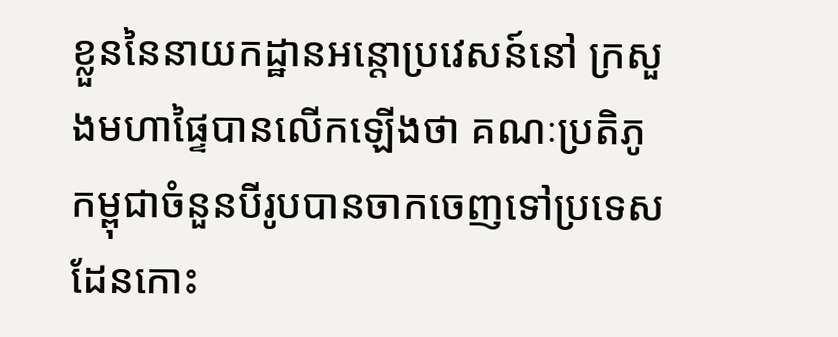ខ្លួននៃនាយកដ្ឋានអន្តោប្រវេសន៍នៅ ក្រសួងមហាផ្ទៃបានលើកឡើងថា គណៈប្រតិភូកម្ពុជាចំនួនបីរូបបានចាកចេញទៅប្រទេសដែនកោះ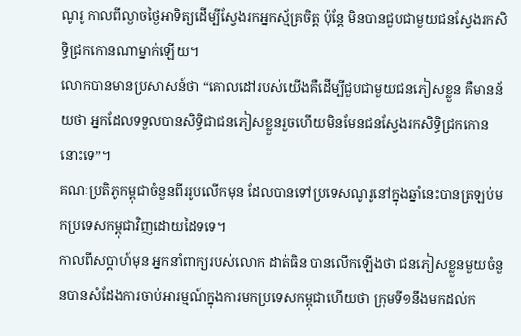ណូរូ កាលពីល្ងាចថ្ងៃអាទិត្យដើម្បីស្វែងរកអ្នកស្ម័គ្រចិត្ត ប៉ុន្តែ មិនបានជួបជាមួយជនស្វែងរកសិទ្ធិជ្រកកោនណាម្នាក់ឡើយ។
លោកបានមានប្រសាសន៍ថា “គោលដៅរបស់យើងគឺដើម្បីជួបជាមួយជនភៀសខ្លួន គឺមានន័យថា អ្នកដែលទទួលបានសិទ្ធិជាជនភៀសខ្លួនរួចហើយមិនមែនជនស្វែងរកសិទ្ធិជ្រកកោននោះទេ”។
គណៈប្រតិភូកម្ពុជាចំនួនពីររូបលើកមុន ដែលបានទៅប្រទេសណូរូនៅក្នុងឆ្នាំនេះបានត្រឡប់មកប្រទេសកម្ពុជាវិញដោយដៃទទេ។
កាលពីសប្តាហ៍មុន អ្នកនាំពាក្យរបស់លោក ដាត់ធិន បានលើកឡើងថា ជនភៀសខ្លួនមួយចំនួនបានសំដែងការចាប់អារម្មណ៍ក្នុងការមកប្រទេសកម្ពុជាហើយថា ក្រុមទី១នឹងមកដល់ក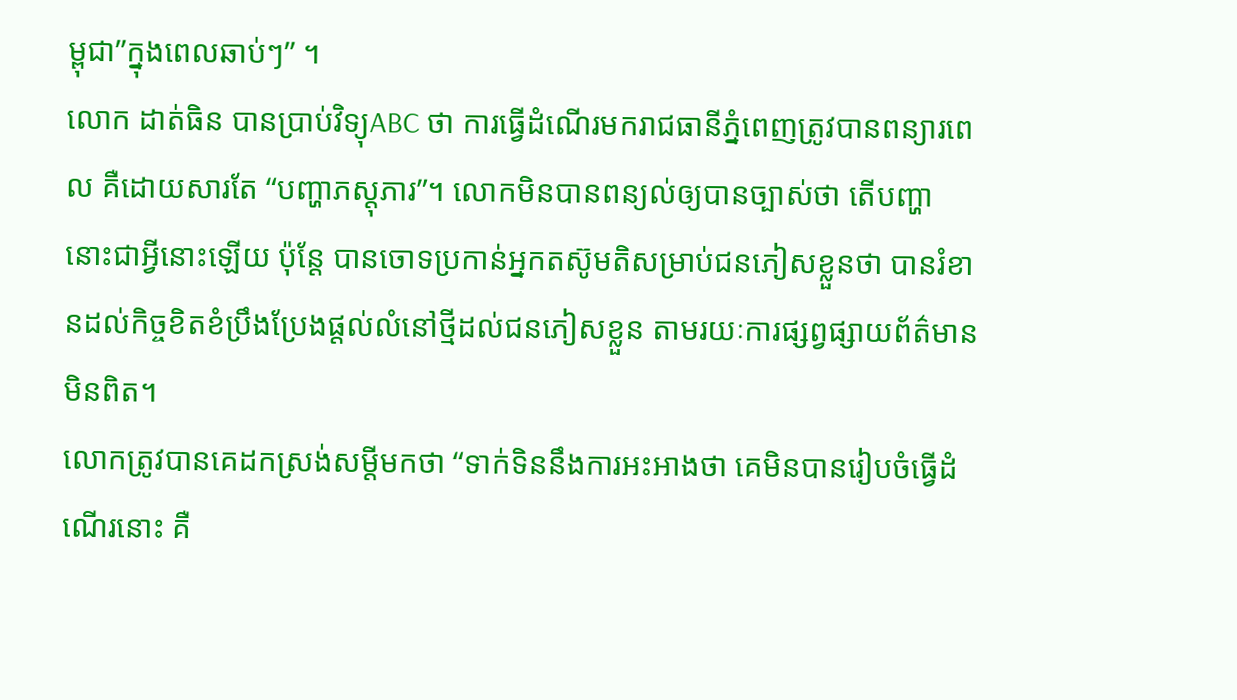ម្ពុជា”ក្នុងពេលឆាប់ៗ” ។
លោក ដាត់ធិន បានប្រាប់វិទ្យុABC ថា ការធ្វើដំណើរមករាជធានីភ្នំពេញត្រូវបានពន្យារពេល គឺដោយសារតែ “បញ្ហាភស្តុភារ”។ លោកមិនបានពន្យល់ឲ្យបានច្បាស់ថា តើបញ្ហានោះជាអ្វីនោះឡើយ ប៉ុន្តែ បានចោទប្រកាន់អ្នកតស៊ូមតិសម្រាប់ជនភៀសខ្លួនថា បានរំខានដល់កិច្ចខិតខំប្រឹងប្រែងផ្តល់លំនៅថ្មីដល់ជនភៀសខ្លួន តាមរយៈការផ្សព្វផ្សាយព័ត៌មានមិនពិត។
លោកត្រូវបានគេដកស្រង់សម្តីមកថា “ទាក់ទិននឹងការអះអាងថា គេមិនបានរៀបចំធ្វើដំណើរនោះ គឺ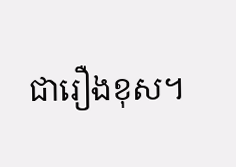ជារឿងខុស។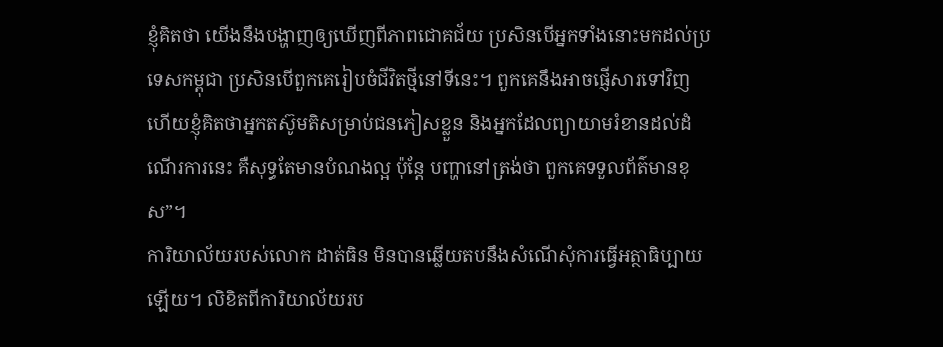ខ្ញុំគិតថា យើងនឹងបង្ហាញឲ្យឃើញពីភាពជោគជ័យ ប្រសិនបើអ្នកទាំងនោះមកដល់ប្រទេសកម្ពុជា ប្រសិនបើពួកគេរៀបចំជីវិតថ្មីនៅទីនេះ។ ពួកគេនឹងអាចផ្ញើសារទៅវិញ ហើយខ្ញុំគិតថាអ្នកតស៊ូមតិសម្រាប់ជនភៀសខ្លួន និងអ្នកដែលព្យាយាមរំខានដល់ដំណើរការនេះ គឺសុទ្ធតែមានបំណងល្អ ប៉ុន្តែ បញ្ហានៅត្រង់ថា ពួកគេទទួលព័ត៌មានខុស”។
ការិយាល័យរបស់លោក ដាត់ធិន មិនបានឆ្លើយតបនឹងសំណើសុំការធ្វើអត្ថាធិប្បាយឡើយ។ លិខិតពីការិយាល័យរប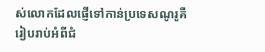ស់លោកដែលផ្ញើទៅកាន់ប្រទេសណូរូគឺរៀបរាប់អំពីជំ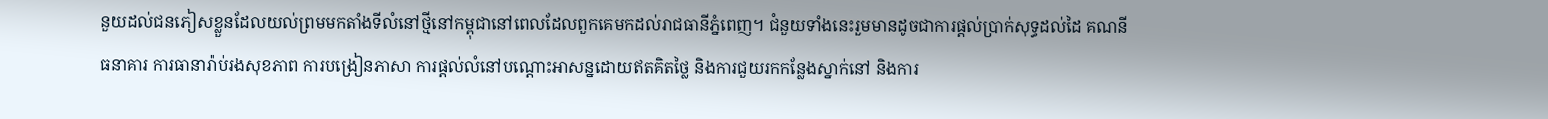នួយដល់ជនភៀសខ្លួនដែលយល់ព្រមមកតាំងទីលំនៅថ្មីនៅកម្ពុជានៅពេលដែលពួកគេមកដល់រាជធានីភ្នំពេញ។ ជំនួយទាំងនេះរួមមានដូចជាការផ្តល់ប្រាក់សុទ្ធដល់ដៃ គណនីធនាគារ ការធានារ៉ាប់រងសុខភាព ការបង្រៀនភាសា ការផ្តល់លំនៅបណ្តោះអាសន្នដោយឥតគិតថ្លៃ និងការជួយរកកន្លែងស្នាក់នៅ និងការ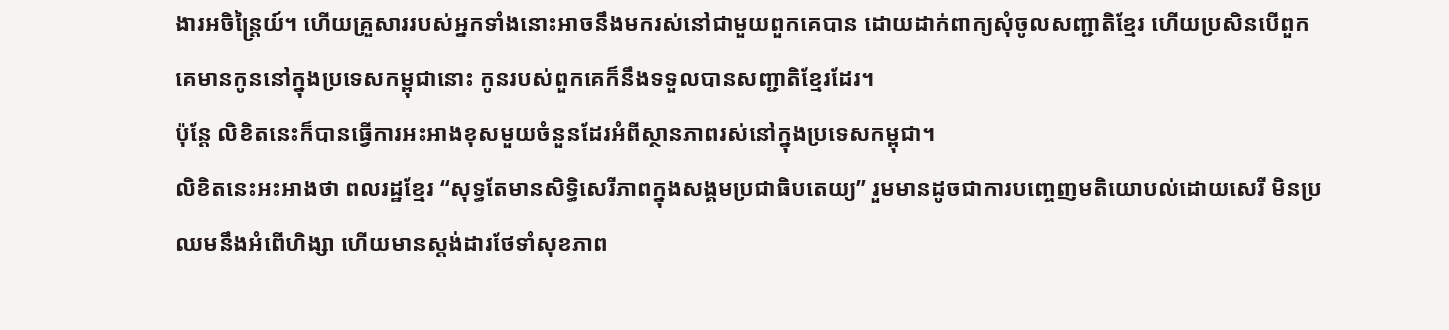ងារអចិន្ត្រៃយ៍។ ហើយគ្រួសាររបស់អ្នកទាំងនោះអាចនឹងមករស់នៅជាមួយពួកគេបាន ដោយដាក់ពាក្យសុំចូលសញ្ជាតិខ្មែរ ហើយប្រសិនបើពួកគេមានកូននៅក្នុងប្រទេសកម្ពុជានោះ កូនរបស់ពួកគេក៏នឹងទទួលបានសញ្ជាតិខ្មែរដែរ។
ប៉ុន្តែ លិខិតនេះក៏បានធ្វើការអះអាងខុសមួយចំនួនដែរអំពីស្ថានភាពរស់នៅក្នុងប្រទេសកម្ពុជា។
លិខិតនេះអះអាងថា ពលរដ្ឋខ្មែរ “សុទ្ធតែមានសិទ្ធិសេរីភាពក្នុងសង្គមប្រជាធិបតេយ្យ” រួមមានដូចជាការបញ្ចេញមតិយោបល់ដោយសេរី មិនប្រឈមនឹងអំពើហិង្សា ហើយមានស្តង់ដារថែទាំសុខភាព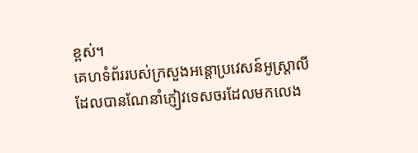ខ្ពស់។
គេហទំព័ររបស់ក្រសួងអន្តោប្រវេសន៍អូស្ត្រាលី ដែលបានណែនាំភ្ញៀវទេសចរដែលមកលេង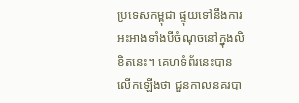ប្រទេសកម្ពុជា ផ្ទុយទៅនឹងការអះអាងទាំងបីចំណុចនៅក្នុងលិខិតនេះ។ គេហទំព័រនេះបានលើកឡើងថា ជួនកាលនគរបា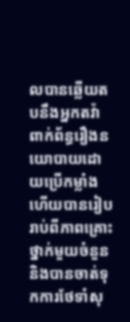លបានឆ្លើយតបនឹងអ្នកតវ៉ាពាក់ព័ន្ធរឿងនយោបាយដោយប្រើកម្លាំង ហើយបានរៀបរាប់ពីភាពគ្រោះថ្នាក់មួយចំនួន និងបានចាត់ទុកការថែទាំសុ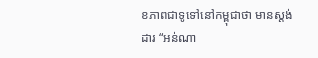ខភាពជាទូទៅនៅកម្ពុជាថា មានស្តង់ដារ “អន់ណា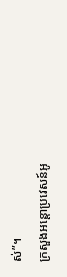ស់”។
ក្រសួងអន្តោប្រវេសន៍អូ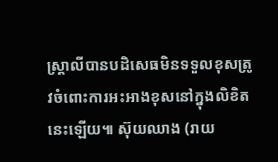ស្ត្រាលីបានបដិសេធមិនទទួលខុសត្រូវចំពោះការអះអាងខុសនៅក្នុងលិខិតនេះឡើយ៕ ស៊ុយឈាង (រាយ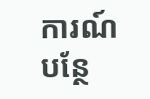ការណ៍បន្ថែ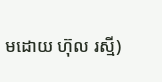មដោយ ហ៊ុល រស្មី)